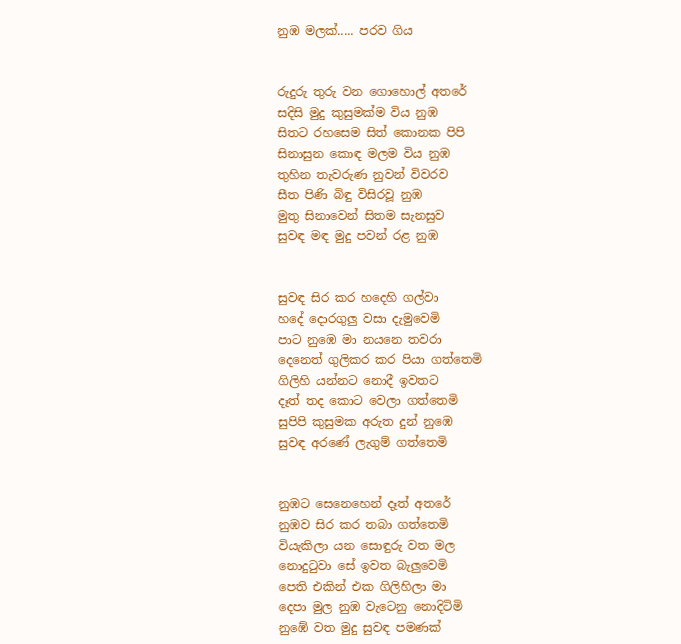නුඹ මලක්..... පරව ගිය


රුදුරු තුරු වන ගොහොල් අතරේ
සදිසි මුදු කුසුමක්ම විය නුඹ
සිතට රහසෙම සිත් කොනක පිපි
සිනාසුන කොඳ මලම විය නුඹ
තුහින තැවරුණ නුවන් විවරව
සීත පිණි බිඳු විසිරවූ නුඹ
මුතු සිනාවෙන් සිතම සැනසුව
සුවඳ මඳ මුදු පවන් රළ නුඹ


සුවඳ සිර කර හදෙහි ගල්වා
හදේ දොරගුලු වසා දැමුවෙමි
පාට නුඹෙ මා නයනෙ තවරා
දෙනෙත් ගුලිකර කර පියා ගත්තෙමි
ගිලිහි යන්නට නොදී ඉවතට
දෑත් තද කොට වෙලා ගත්තෙමි
සුපිපි කුසුමක අරුත දුන් නුඹෙ
සුවඳ අරණේ ලැගුම් ගත්තෙමි


නුඹට සෙනෙහෙන් දෑත් අතරේ
නුඹව සිර කර තබා ගත්තෙමි
වියැකිලා යන සොඳුරු වත මල
නොදු‍ටුවා සේ ඉවත බැලුවෙමි
පෙති එකින් එක ගිලිහිලා මා
දෙපා මුල නුඹ වැටෙනු නොදිටිමි
නුඹේ වත මුදු සුවඳ පමණක්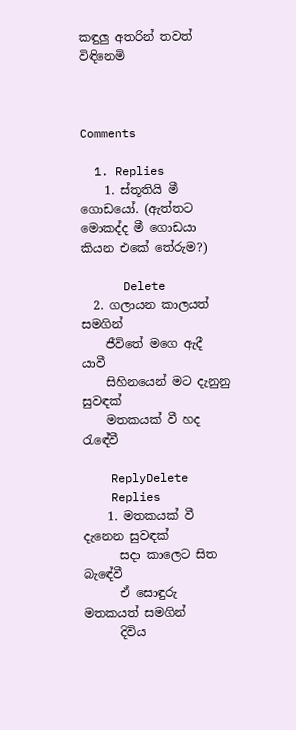කඳුලු අතරින් තවත් විඳිනෙමි



Comments

  1. Replies
    1. ස්තූතියි මී ගොඩයෝ. (ඇත්තට මොකද්ද මී ගොඩයා කියන එකේ තේරුම?)

      Delete
  2. ගලායන කාලයත් සමගින්
    ජීවිතේ මගෙ ඇදී යාවී
    සිහිනයෙන් මට දැනුනු සුවඳක්
    මතකයක් වී හද රැඳේවී

    ReplyDelete
    Replies
    1. මතකයක් වී දැනෙන සුවඳක්
      සදා කාලෙට සිත බැඳේවී
      ඒ සොඳුරු මතකයත් සමගින්
      දිවිය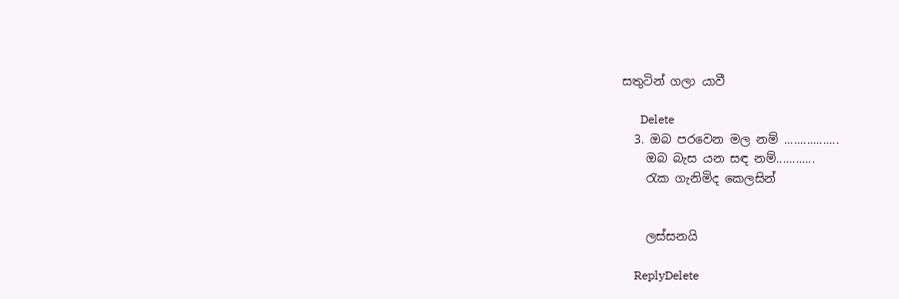සතුටින් ගලා යාවී

      Delete
  3. ඔබ පරවෙන මල නම් .................
    ඔබ බැස යන සඳ නම්............
    රැක ගැනිමිද කෙලසින්


    ලස්සනයි

    ReplyDelete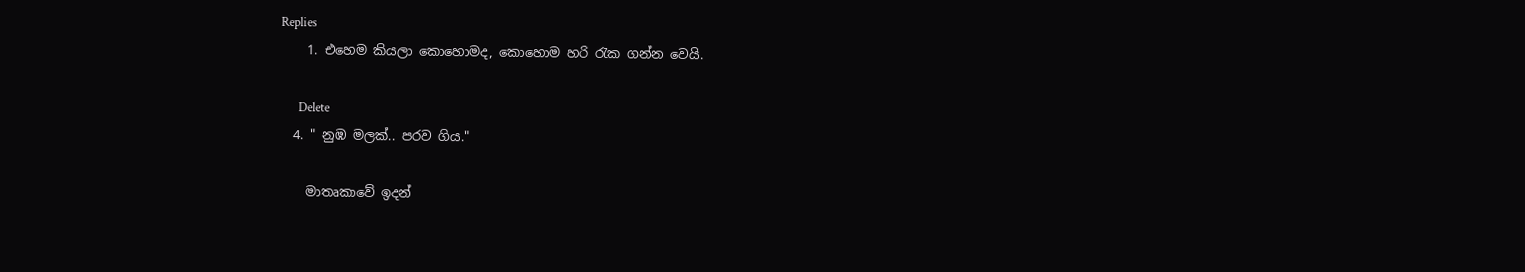Replies
    1. එහෙම කියලා කොහොමද, කොහොම හරි ‍රැක ගන්න වෙයි.

      Delete
  4. " නුඹ මලක්.. පරව ගිය."

    මාතෘකාවේ ඉදන්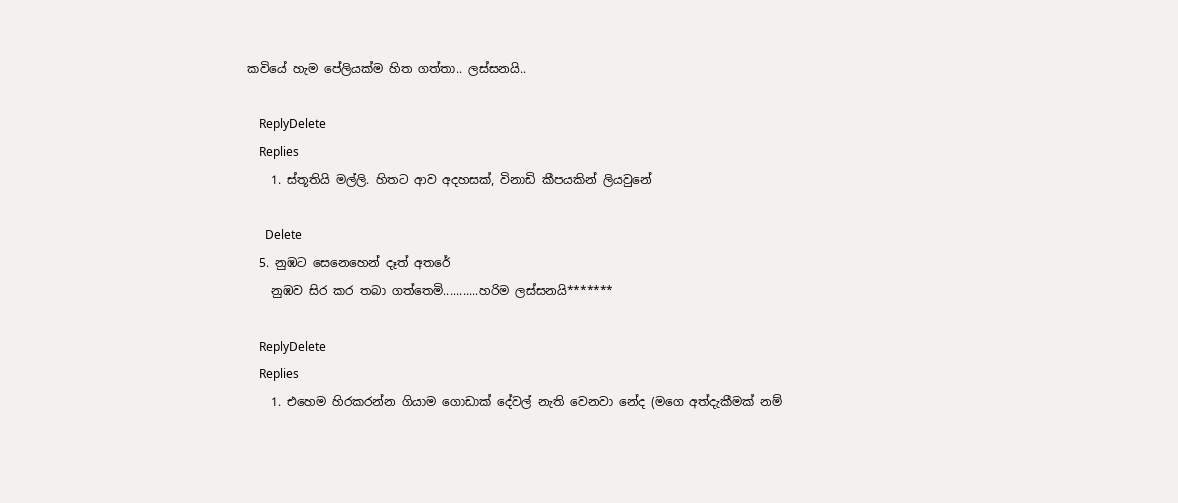කවියේ හැම පේලියක්ම හිත ගත්තා.. ලස්සනයි..

    ReplyDelete
    Replies
    1. ස්තූතියි මල්ලි. හිතට ආව අදහසක්, විනාඩි කීපයකින් ලියවුනේ

      Delete
  5. නුඹට සෙනෙහෙන් දෑත් අතරේ
    නුඹව සිර කර තබා ගත්තෙමි...........හරිම ලස්සනයි*******

    ReplyDelete
    Replies
    1. එහෙම හිරකරන්න ගියාම ගොඩාක් දේවල් නැති වෙනවා නේද (මගෙ අත්දැකීමක් නම්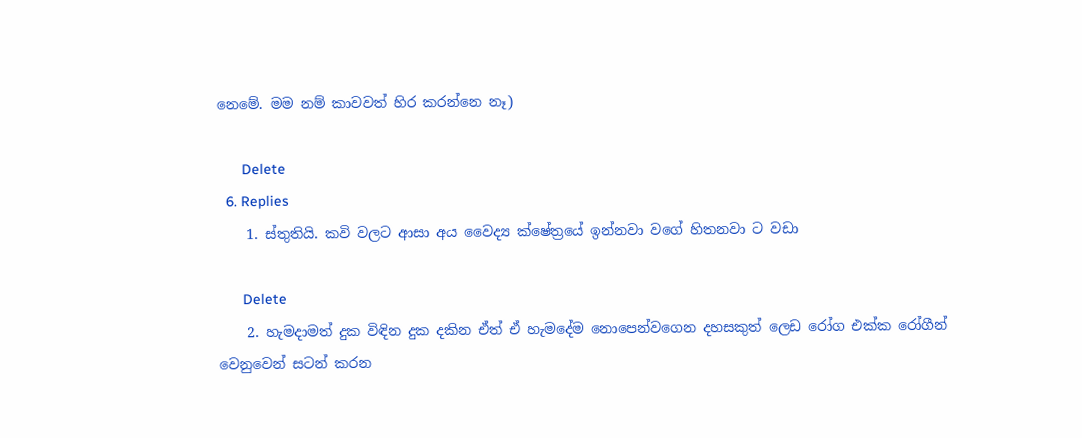නෙමේ. මම නම් කාවවත් හිර කරන්නෙ නෑ)

      Delete
  6. Replies
    1. ස්තුතියි. කවි වලට ආසා අය වෛද්‍ය ක්ෂේත්‍රයේ ඉන්නවා වගේ හිතනවා ට වඩා

      Delete
    2. හැමදාමත් දුක විඳින දුක දකින ඒත් ඒ හැමදේම නොපෙන්වගෙන දහසකුත් ලෙඩ රෝග එක්ක රෝගීන් වෙනුවෙන් සටන් කරන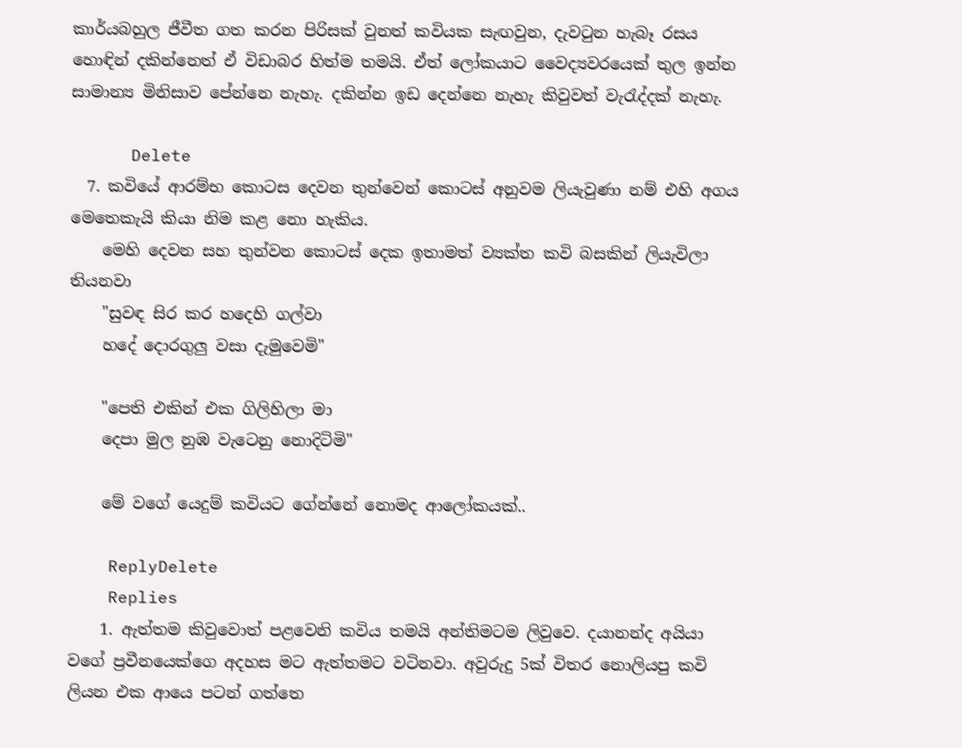කාර්යබහුල ජීවීත ගත කරන පිරිසක් වුනත් කවියක සැඟවුන, දැවටුන හැබෑ රසය හොඳින් දකින්නෙත් ඒ විඩාබර හිත්ම තමයි. ඒත් ලෝකයාට වෛද්‍යවරයෙක් තුල ඉන්න සාමාන්‍ය මිනිසාව පේන්නෙ නැහැ. දකින්න ඉඩ දෙන්නෙ නැහැ කිවුවත් වැරැද්දක් නැහැ.

      Delete
  7. කවියේ ආරම්භ කොටස දෙවන තුන්වෙන් කොටස් අනුවම ලියැවුණා නම් එහි අගය මෙතෙකැයි කියා නිම කළ නො හැකිය.
    මෙහි දෙවන සහ තුන්වන කොටස් දෙක ඉතාමත් ව්‍යක්ත කවි බසකින් ලියැවිලා තියනවා
    "සුවඳ සිර කර හදෙහි ගල්වා
    හදේ දොරගුලු වසා දැමුවෙමි"

    "පෙති එකින් එක ගිලිහිලා මා
    දෙපා මුල නුඹ වැටෙනු නොදිටිමි"

    මේ වගේ යෙදුම් කවියට ගේන්නේ නොමද ආලෝකයක්..

    ReplyDelete
    Replies
    1. ඇත්තම කිවුවොත් පළවෙනි කවිය තමයි අන්තිමටම ලිවුවෙ. දයානන්ද අයියා වගේ ප්‍රවීනයෙක්ගෙ අදහස මට ඇත්තමට වටිනවා. අවුරුදු 5ක් විතර නොලියපු කවි ලියන එක ආයෙ පටන් ගත්තෙ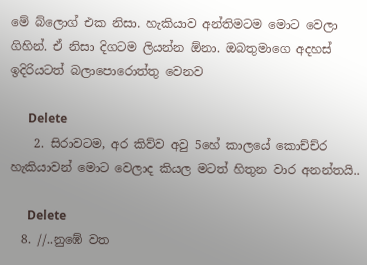මේ බ්ලොග් එක නිසා. හැකියාව අන්තිමටම මොට වෙලා ගිහින්. ඒ නිසා දිගටම ලියන්න ඕනා. ඔබතුමාගෙ අදහස් ඉදිරියටත් බලාපොරොත්තු වෙනව

      Delete
    2. සිරාවටම, අර කිව්ව අවු 5හේ කාලයේ කොච්ච්ර හැකියාවන් මොට වෙලාද කියල මටත් හිතුන වාර අනන්තයි..

      Delete
  8. //..නුඹේ වත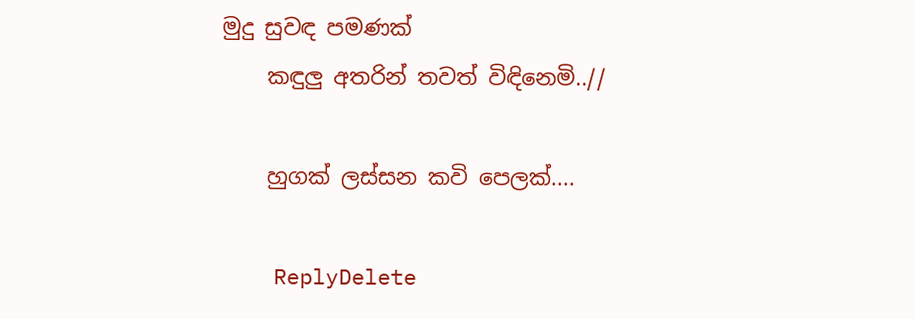මුදු සුවඳ පමණක්
    කඳුලු අතරින් තවත් විඳිනෙමි..//

    හුගක් ලස්සන කවි පෙලක්....

    ReplyDelete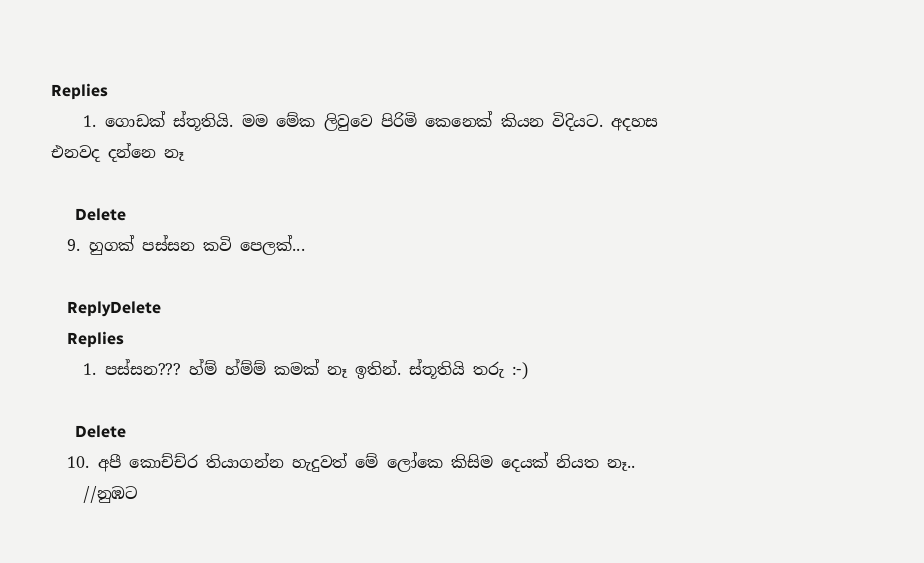Replies
    1. ගොඩක් ස්තූතියි. මම මේක ලිවුවෙ පිරිමි කෙනෙක් කියන විදියට. අදහස එනවද දන්නෙ නෑ

      Delete
  9. හුගක් පස්සන කවි පෙලක්...

    ReplyDelete
    Replies
    1. පස්සන??? හ්ම් හ්ම්ම් කමක් නෑ ඉතින්. ස්තූතියි තරු :-)

      Delete
  10. අපී කොච්ච්ර තියාගන්න හැදුවත් මේ ලෝකෙ කිසිම දෙයක් නියත නෑ..
    //නුඹට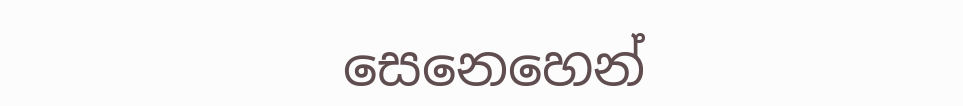සෙනෙහෙන්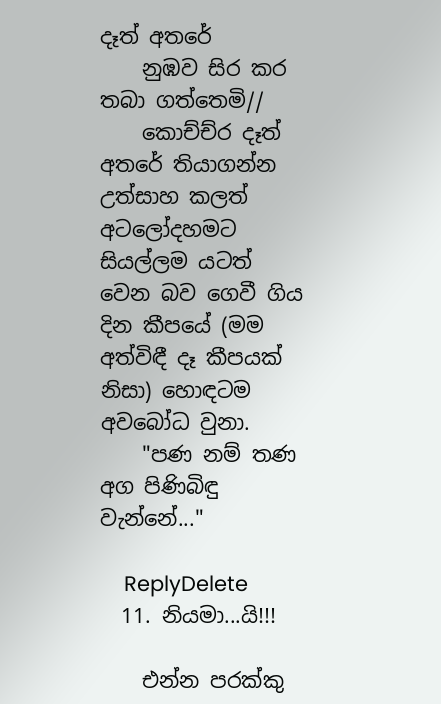දෑත් අතරේ
    නුඹව සිර කර තබා ගත්තෙමි//
    කොච්ච්ර දෑත් අතරේ තියාගන්න උත්සාහ කලත් අටලෝදහමට සියල්ලම යටත් වෙන බව ගෙවී ගිය දින කීපයේ (මම අත්විඳී දෑ කීපයක් නිසා) හොඳටම අවබෝධ වුනා.
    "පණ නම් තණ අග පිණිබිඳු වැන්නේ..."

    ReplyDelete
  11. නියමා...යි!!!

    එන්න පරක්කු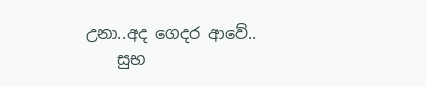උනා..අද ගෙදර ආවේ..
    සුභ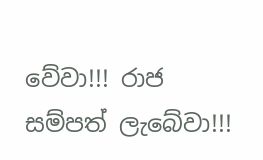වේවා!!! රාජ සම්පත් ලැබේවා!!!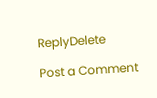ReplyDelete

Post a Comment